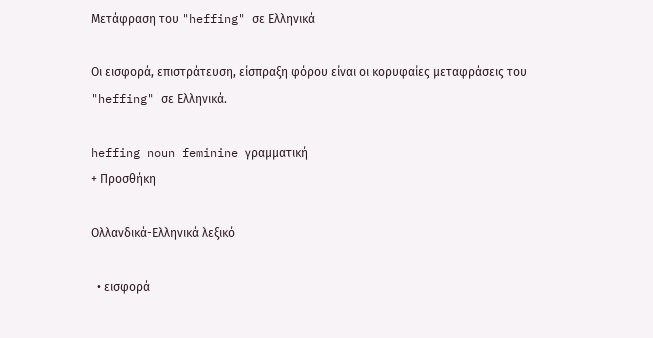Μετάφραση του "heffing" σε Ελληνικά

Οι εισφορά, επιστράτευση, είσπραξη φόρου είναι οι κορυφαίες μεταφράσεις του "heffing" σε Ελληνικά.

heffing noun feminine γραμματική
+ Προσθήκη

Ολλανδικά-Ελληνικά λεξικό

  • εισφορά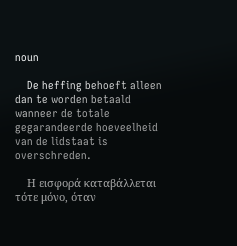noun

    De heffing behoeft alleen dan te worden betaald wanneer de totale gegarandeerde hoeveelheid van de lidstaat is overschreden.

    Η εισφορά καταβάλλεται τότε μόνο, όταν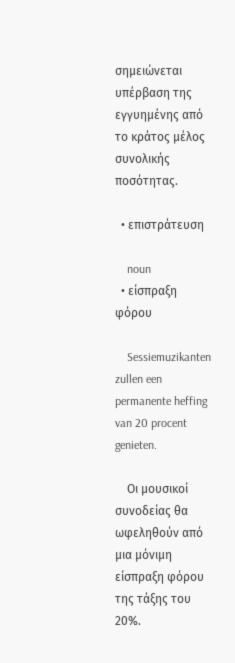σημειώνεται υπέρβαση της εγγυημένης από το κράτος μέλος συνολικής ποσότητας.

  • επιστράτευση

    noun
  • είσπραξη φόρου

    Sessiemuzikanten zullen een permanente heffing van 20 procent genieten.

    Οι μουσικοί συνοδείας θα ωφεληθούν από μια μόνιμη είσπραξη φόρου της τάξης του 20%.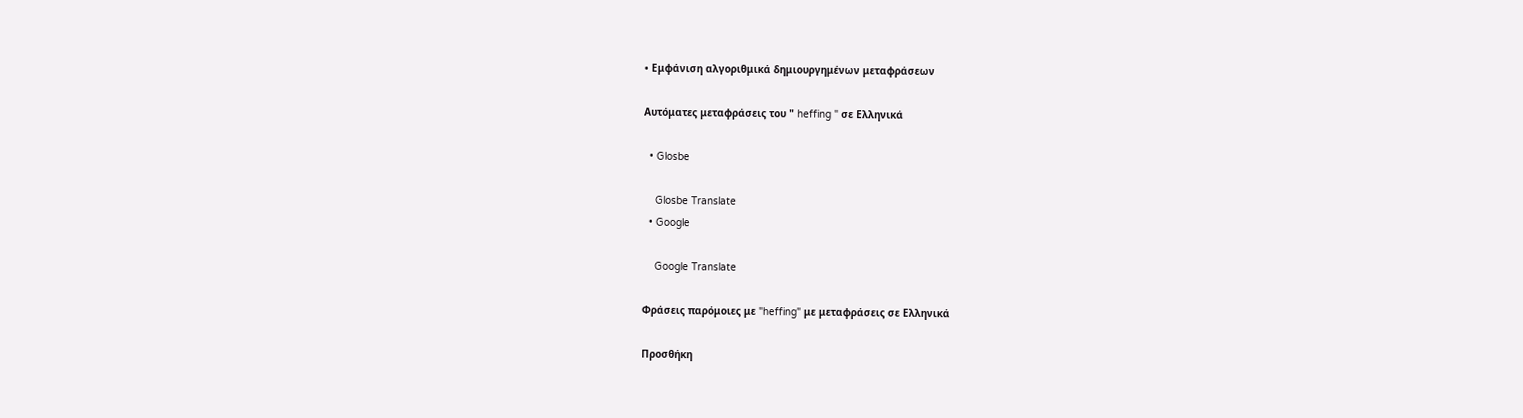• Εμφάνιση αλγοριθμικά δημιουργημένων μεταφράσεων

Αυτόματες μεταφράσεις του " heffing " σε Ελληνικά

  • Glosbe

    Glosbe Translate
  • Google

    Google Translate

Φράσεις παρόμοιες με "heffing" με μεταφράσεις σε Ελληνικά

Προσθήκη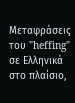Μεταφράσεις του "heffing" σε Ελληνικά στο πλαίσιο,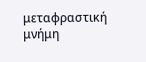μεταφραστική μνήμη